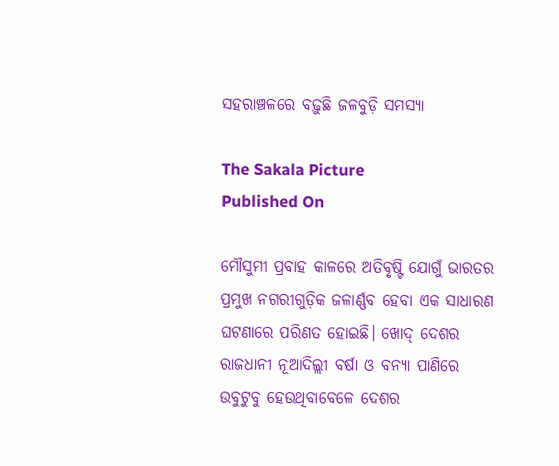ସହରାଞ୍ଚଳରେ ବଢ଼ୁଛି ଜଳବୁଡ଼ି ସମସ୍ୟା

The Sakala Picture
Published On

ମୌସୁମୀ ପ୍ରବାହ କାଳରେ ଅତିବୃଷ୍ଟି ଯୋଗୁଁ ଭାରତର ପ୍ରମୁଖ ନଗରୀଗୁଡ଼ିକ ଜଳାର୍ଣ୍ଣବ ହେବା ଏକ ସାଧାରଣ ଘଟଣାରେ ପରିଣତ ହୋଇଛି। ଖୋଦ୍‌‌ ଦେଶର ରାଜଧାନୀ ନୂଆଦିଲ୍ଲୀ ବର୍ଷା ଓ ବନ୍ୟା ପାଣିରେ ଉବୁଟୁବୁ ହେଉଥିବାବେଳେ ଦେଶର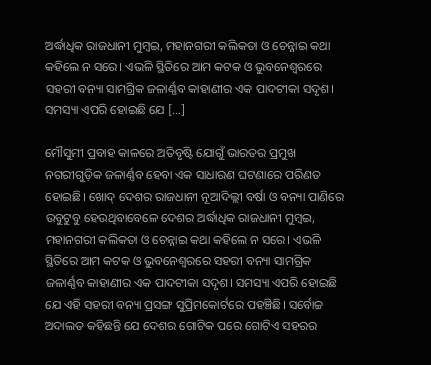ଅର୍ଦ୍ଧାଧିକ ରାଜଧାନୀ ମୁମ୍ବଇ, ମହାନଗରୀ କଲିକତା ଓ ଚେନ୍ନାଇ କଥା କହିଲେ ନ ସରେ। ଏଭଳି ସ୍ଥିତିରେ ଆମ କଟକ ଓ ଭୁବନେଶ୍ୱରରେ ସହରୀ ବନ୍ୟା ସାମଗ୍ରିକ ଜଳାର୍ଣ୍ଣବ କାହାଣୀର ଏକ ପାଦଟୀକା ସଦୃଶ। ସମସ୍ୟା ଏପରି ହୋଇଛି ଯେ […]

ମୌସୁମୀ ପ୍ରବାହ କାଳରେ ଅତିବୃଷ୍ଟି ଯୋଗୁଁ ଭାରତର ପ୍ରମୁଖ ନଗରୀଗୁଡ଼ିକ ଜଳାର୍ଣ୍ଣବ ହେବା ଏକ ସାଧାରଣ ଘଟଣାରେ ପରିଣତ ହୋଇଛି। ଖୋଦ୍‌‌ ଦେଶର ରାଜଧାନୀ ନୂଆଦିଲ୍ଲୀ ବର୍ଷା ଓ ବନ୍ୟା ପାଣିରେ ଉବୁଟୁବୁ ହେଉଥିବାବେଳେ ଦେଶର ଅର୍ଦ୍ଧାଧିକ ରାଜଧାନୀ ମୁମ୍ବଇ, ମହାନଗରୀ କଲିକତା ଓ ଚେନ୍ନାଇ କଥା କହିଲେ ନ ସରେ। ଏଭଳି ସ୍ଥିତିରେ ଆମ କଟକ ଓ ଭୁବନେଶ୍ୱରରେ ସହରୀ ବନ୍ୟା ସାମଗ୍ରିକ ଜଳାର୍ଣ୍ଣବ କାହାଣୀର ଏକ ପାଦଟୀକା ସଦୃଶ। ସମସ୍ୟା ଏପରି ହୋଇଛି ଯେ ଏହି ସହରୀ ବନ୍ୟା ପ୍ରସଙ୍ଗ ସୁପ୍ରିମକୋର୍ଟରେ ପହଞ୍ଚିଛି। ସର୍ବୋଚ୍ଚ ଅଦାଲତ କହିଛନ୍ତି ଯେ ଦେଶର ଗୋଟିକ ପରେ ଗୋଟିଏ ସହରର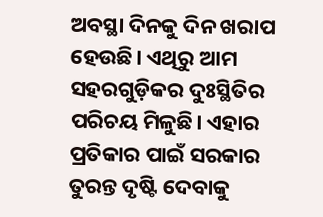ଅବସ୍ଥା ଦିନକୁ ଦିନ ଖରାପ ହେଉଛି। ଏଥିରୁ ଆମ ସହରଗୁଡ଼ିକର ଦୁଃସ୍ଥିତିର ପରିଚୟ ମିଳୁଛି। ଏହାର ପ୍ରତିକାର ପାଇଁ ସରକାର ତୁରନ୍ତ ଦୃଷ୍ଟି ଦେବାକୁ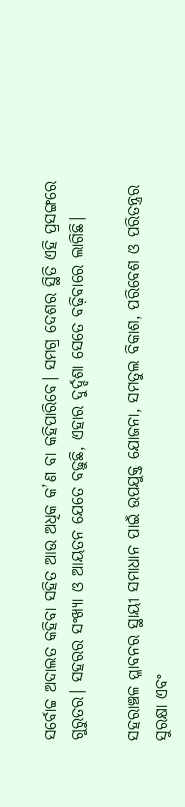ସର୍ବୋଚ୍ଚ ଅଦାଲତ କହିବା ସହିତ ଆଉ ଅଧିକ କ’ଣ ବା କହିପାରିବେ। ସମଗ୍ର ଦେଶର ସ୍ଥିତି ଏହି ପ୍ରସଙ୍ଗରେ ଗୁରୁତର। ସହରର ସଂଖ୍ୟା ଓ ଆୟତନ ଯେତେ ବଢ଼ୁଛି, ଏହାର ଦୁର୍ଦ୍ଦଶା ସେତେ ବଢ଼ିବାରେ ଲାଗିଛି।

ସହରାଞ୍ଚଳ ପ୍ଳାବନର ସ୍ଥାୟୀ ସମାଧାନ ପାଇଁ ଉପଯୁକ୍ତ ଯୋଜନା, ସମତୁଲ ବିକାଶ, ପରିବେଶ ଓ ପରିତନ୍ତ୍ରର ସୁରକ୍ଷା ଏବଂ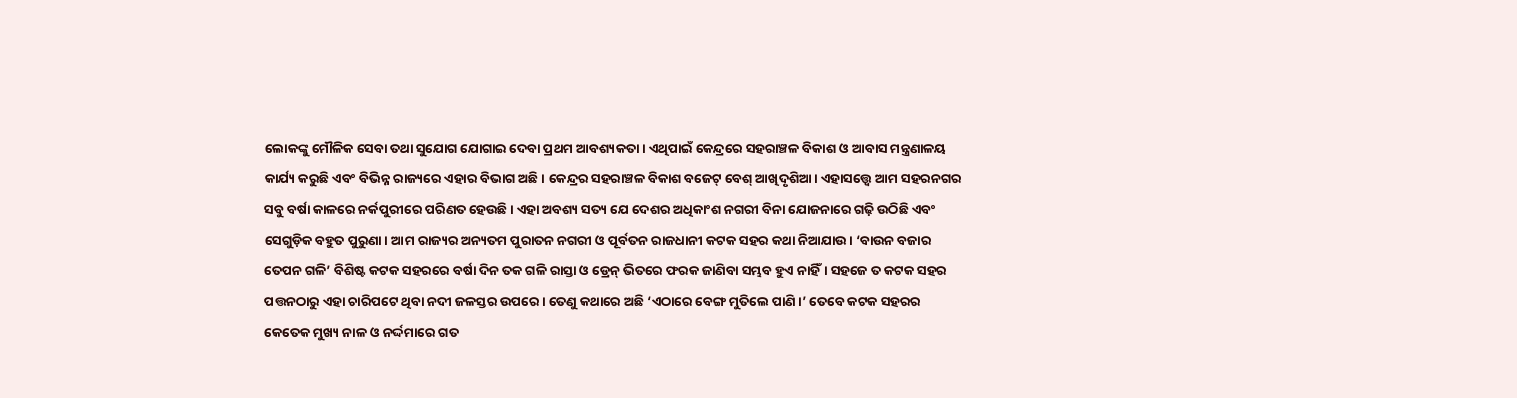ଲୋକଙ୍କୁ ମୌଳିକ ସେବା ତଥା ସୁଯୋଗ ଯୋଗାଇ ଦେବା ପ୍ରଥମ ଆବଶ୍ୟକତା। ଏଥିପାଇଁ କେନ୍ଦ୍ରରେ ସହରାଞ୍ଚଳ ବିକାଶ ଓ ଆବାସ ମନ୍ତ୍ରଣାଳୟ କାର୍ଯ୍ୟ କରୁଛି ଏବଂ ବିଭିନ୍ନ ରାଜ୍ୟରେ ଏହାର ବିଭାଗ ଅଛି। କେନ୍ଦ୍ରର ସହରାଞ୍ଚଳ ବିକାଶ ବଜେଟ୍‌‌ ବେଶ୍‌‌ ଆଖିଦୃଶିଆ। ଏହାସତ୍ତ୍ବେ ଆମ ସହରନଗର ସବୁ ବର୍ଷା କାଳରେ ନର୍କପୁରୀରେ ପରିଣତ ହେଉଛି। ଏହା ଅବଶ୍ୟ ସତ୍ୟ ଯେ ଦେଶର ଅଧିକାଂଶ ନଗରୀ ବିନା ଯୋଜନାରେ ଗଢ଼ି ଉଠିଛି ଏବଂ ସେଗୁଡ଼ିକ ବହୁତ ପୁରୁଣା। ଆମ ରାଜ୍ୟର ଅନ୍ୟତମ ପୁରାତନ ନଗରୀ ଓ ପୂର୍ବତନ ରାଜଧାନୀ କଟକ ସହର କଥା ନିଆଯାଉ। ‘ବାଉନ ବଜାର ତେପନ ଗଳି’ ବିଶିଷ୍ଟ କଟକ ସହରରେ ବର୍ଷା ଦିନ ତକ ଗଳି ରାସ୍ତା ଓ ଡ୍ରେନ୍‌‌ ଭିତରେ ଫରକ ଜାଣିବା ସମ୍ଭବ ହୁଏ ନାହିଁ। ସହଜେ ତ କଟକ ସହର ପତ୍ତନଠାରୁ ଏହା ଚାରିପଟେ ଥିବା ନଦୀ ଜଳସ୍ତର ଉପରେ। ତେଣୁ କଥାରେ ଅଛି ‘ଏଠାରେ ବେଙ୍ଗ ମୁତିଲେ ପାଣି।’ ତେବେ କଟକ ସହରର କେତେକ ମୁଖ୍ୟ ନାଳ ଓ ନର୍ଦ୍ଦମାରେ ଗତ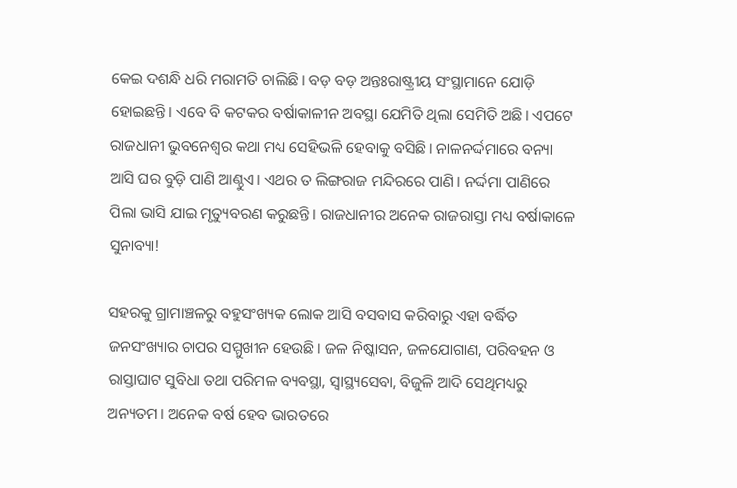କେଇ ଦଶନ୍ଧି ଧରି ମରାମତି ଚାଲିଛି। ବଡ଼ ବଡ଼ ଅନ୍ତଃରାଷ୍ଟ୍ରୀୟ ସଂସ୍ଥାମାନେ ଯୋଡ଼ି ହୋଇଛନ୍ତି। ଏବେ ବି କଟକର ବର୍ଷାକାଳୀନ ଅବସ୍ଥା ଯେମିତି ଥିଲା ସେମିତି ଅଛି। ଏପଟେ ରାଜଧାନୀ ଭୁବନେଶ୍ୱର କଥା ମଧ୍ୟ ସେହିଭଳି ହେବାକୁ ବସିଛି। ନାଳନର୍ଦ୍ଦମାରେ ବନ୍ୟା ଆସି ଘର ବୁଡ଼ି ପାଣି ଆଣ୍ଠୁଏ। ଏଥର ତ ଲିଙ୍ଗରାଜ ମନ୍ଦିରରେ ପାଣି। ନର୍ଦ୍ଦମା ପାଣିରେ ପିଲା ଭାସି ଯାଇ ମୃତ୍ୟୁବରଣ କରୁଛନ୍ତି। ରାଜଧାନୀର ଅନେକ ରାଜରାସ୍ତା ମଧ୍ୟ ବର୍ଷାକାଳେ ସୁନାବ୍ୟା!

ସହରକୁ ଗ୍ରାମାଞ୍ଚଳରୁ ବହୁସଂଖ୍ୟକ ଲୋକ ଆସି ବସବାସ କରିବାରୁ ଏହା ବର୍ଦ୍ଧିତ ଜନସଂଖ୍ୟାର ଚାପର ସମ୍ମୁଖୀନ ହେଉଛି। ଜଳ ନିଷ୍କାସନ, ଜଳଯୋଗାଣ, ପରିବହନ ଓ ରାସ୍ତାଘାଟ ସୁବିଧା ତଥା ପରିମଳ ବ୍ୟବସ୍ଥା, ସ୍ୱାସ୍ଥ୍ୟସେବା, ବିଜୁଳି ଆଦି ସେଥିମଧ୍ୟରୁ ଅନ୍ୟତମ। ଅନେକ ବର୍ଷ ହେବ ଭାରତରେ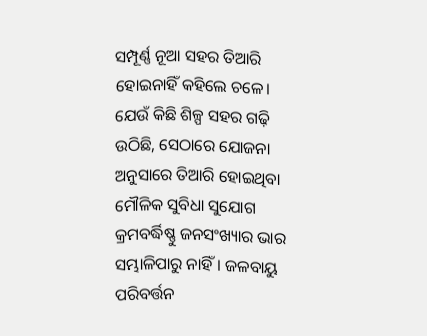ସମ୍ପୂର୍ଣ୍ଣ ନୂଆ ସହର ତିଆରି ହୋଇନାହିଁ କହିଲେ ଚଳେ। ଯେଉଁ କିଛି ଶିଳ୍ପ ସହର ଗଢ଼ି ଉଠିଛି, ସେଠାରେ ଯୋଜନା ଅନୁସାରେ ତିଆରି ହୋଇଥିବା ମୌଳିକ ସୁବିଧା ସୁଯୋଗ କ୍ରମବର୍ଦ୍ଧିଷ୍ଣୁ ଜନସଂଖ୍ୟାର ଭାର ସମ୍ଭାଳିପାରୁ ନାହିଁ। ଜଳବାୟୁ ପରିବର୍ତ୍ତନ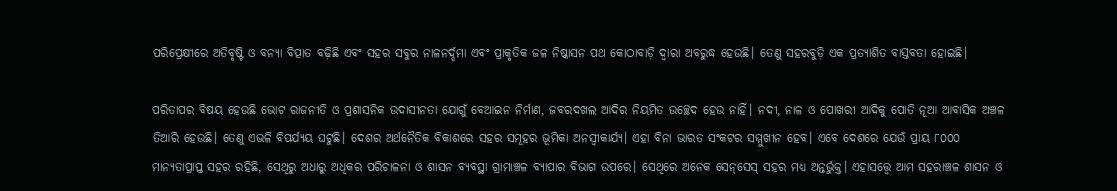ପରିପ୍ରେକ୍ଷୀରେ ଅତିବୃଷ୍ଟି ଓ ବନ୍ୟା ବିତ୍ପାତ ବଢ଼ିଛି ଏବଂ ସହର ସବୁର ନାଳନର୍ଦ୍ଦମା ଏବଂ ପ୍ରାକୃତିକ ଜଳ ନିଷ୍କାସନ ପଥ କୋଠାବାଡ଼ି ଦ୍ୱାରା ଅବରୁଦ୍ଧ ହେଉଛି। ତେଣୁ ସହରବୁଡ଼ି ଏକ ପ୍ରତ୍ୟାଶିତ ବାସ୍ତବତା ହୋଇଛି।

ପରିତାପର ବିଷୟ ହେଉଛି ଭୋଟ ରାଜନୀତି ଓ ପ୍ରଶାସନିକ ଉଦାସୀନତା ଯୋଗୁଁ ବେଆଇନ ନିର୍ମାଣ, ଜବରଦଖଲ ଆଦିର ନିୟମିତ ଉଚ୍ଛେଦ ହେଉ ନାହିଁ। ନଦୀ, ନାଳ ଓ ପୋଖରୀ ଆଦିକୁ ପୋତି ନୂଆ ଆବାସିକ ଅଞ୍ଚଳ ତିଆରି ହେଉଛି। ତେଣୁ ଏଭଳି ବିପର୍ଯ୍ୟୟ ଘଟୁଛି। ଦେଶର ଅର୍ଥନୈତିକ ବିକାଶରେ ସହର ସମୂହର ଭୂମିକା ଅନସ୍ୱୀକାର୍ଯ୍ୟ। ଏହା ବିନା ଭାରତ ସଂକଟର ସମ୍ମୁଖୀନ ହେବ। ଏବେ ଦେଶରେ ଯେଉଁ ପ୍ରାୟ ୮୦୦୦ ମାନ୍ୟତାପ୍ରାପ୍ତ ସହର ରହିଛି, ସେଥିରୁ ଅଧାରୁ ଅଧିକର ପରିଚାଳନା ଓ ଶାସନ ବ୍ୟବସ୍ଥା ଗ୍ରାମାଞ୍ଚଳ ବ୍ୟାପାର ବିଭାଗ ଉପରେ। ସେଥିରେ ଅନେକ ସେନ୍‌‌ସେସ୍‌‌ ସହର ମଧ୍ୟ ଅନ୍ତର୍ଭୁକ୍ତ। ଏହାସତ୍ତ୍ବେ ଆମ ସହରାଞ୍ଚଳ ଶାସନ ଓ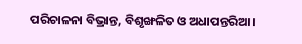ପରିଚାଳନା ବିଭ୍ରାନ୍ତ, ବିଶୃଙ୍ଖଳିତ ଓ ଅଧାପନ୍ତରିଆ।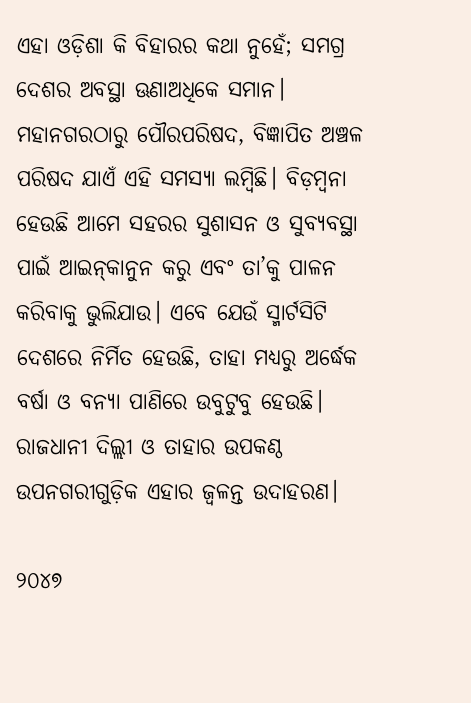ଏହା ଓଡ଼ିଶା କି ବିହାରର କଥା ନୁହେଁ; ସମଗ୍ର ଦେଶର ଅବସ୍ଥା ଊଣାଅଧିକେ ସମାନ। ମହାନଗରଠାରୁ ପୌରପରିଷଦ, ବିଜ୍ଞାପିତ ଅଞ୍ଚଳ ପରିଷଦ ଯାଏଁ ଏହି ସମସ୍ୟା ଲମ୍ବିଛି। ବିଡ଼ମ୍ବନା ହେଉଛି ଆମେ ସହରର ସୁଶାସନ ଓ ସୁବ୍ୟବସ୍ଥା ପାଇଁ ଆଇନ୍‌‌କାନୁନ କରୁ ଏବଂ ତା’କୁ ପାଳନ କରିବାକୁ ଭୁଲିଯାଉ। ଏବେ ଯେଉଁ ସ୍ମାର୍ଟସିଟି ଦେଶରେ ନିର୍ମିତ ହେଉଛି, ତାହା ମଧ୍ୟରୁ ଅର୍ଦ୍ଧେକ ବର୍ଷା ଓ ବନ୍ୟା ପାଣିରେ ଉବୁଟୁବୁ ହେଉଛି। ରାଜଧାନୀ ଦିଲ୍ଲୀ ଓ ତାହାର ଉପକଣ୍ଠ ଉପନଗରୀଗୁଡ଼ିକ ଏହାର ଜ୍ୱଳନ୍ତ ଉଦାହରଣ।

୨୦୪୭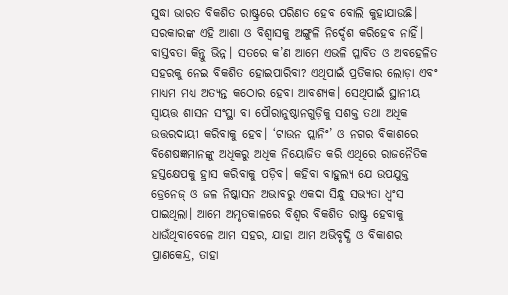ସୁଦ୍ଧା ଭାରତ ବିକଶିତ ରାଷ୍ଟ୍ରରେ ପରିଣତ ହେବ ବୋଲି କୁହାଯାଉଛି। ସରକାରଙ୍କ ଏହି ଆଶା ଓ ବିଶ୍ୱାସକୁ ଅଙ୍ଗୁଳି ନିର୍ଦ୍ଦେଶ କରିହେବ ନାହିଁ। ବାସ୍ତବତା କିନ୍ତୁ ଭିନ୍ନ। ସତରେ କ’ଣ ଆମେ ଏଭଳି ପ୍ଳାବିତ ଓ ଅବହେଳିତ ସହରକୁ ନେଇ ବିକଶିତ ହୋଇପାରିବା? ଏଥିପାଇଁ ପ୍ରତିକାର ଲୋଡ଼ା ଏବଂ ମାଧ୍ୟମ ମଧ୍ୟ ଅତ୍ୟନ୍ତ କଠୋର ହେବା ଆବଶ୍ୟକ। ସେଥିପାଇଁ ସ୍ଥାନୀୟ ସ୍ୱାୟତ୍ତ ଶାସନ ସଂସ୍ଥା ବା ପୌରାନୁଷ୍ଠାନଗୁଡ଼ିକୁ ସଶକ୍ତ ତଥା ଅଧିକ ଉତ୍ତରଦାୟୀ କରିବାକୁ ହେବ। ‘ଟାଉନ ପ୍ଲାନିଂ’ ଓ ନଗର ବିକାଶରେ ବିଶେଷଜ୍ଞମାନଙ୍କୁ ଅଧିକରୁ ଅଧିକ ନିୟୋଜିତ କରି ଏଥିରେ ରାଜନୈତିକ ହସ୍ତକ୍ଷେପକୁ ହ୍ରାସ କରିବାକୁ ପଡ଼ିବ। କହିବା ବାହୁଲ୍ୟ ଯେ ଉପଯୁକ୍ତ ଡ୍ରେନେଜ୍‌‌ ଓ ଜଳ ନିଷ୍କାସନ ଅଭାବରୁ ଏକଦା ସିନ୍ଧୁ ସଭ୍ୟତା ଧ୍ୱଂସ ପାଇଥିଲା। ଆମେ ଅମୃତକାଳରେ ବିଶ୍ୱର ବିକଶିତ ରାଷ୍ଟ୍ର ହେବାକୁ ଧାଉଁଥିବାବେଳେ ଆମ ସହର, ଯାହା ଆମ ଅଭିବୃଦ୍ଧି ଓ ବିକାଶର ପ୍ରାଣକେନ୍ଦ୍ର, ତାହା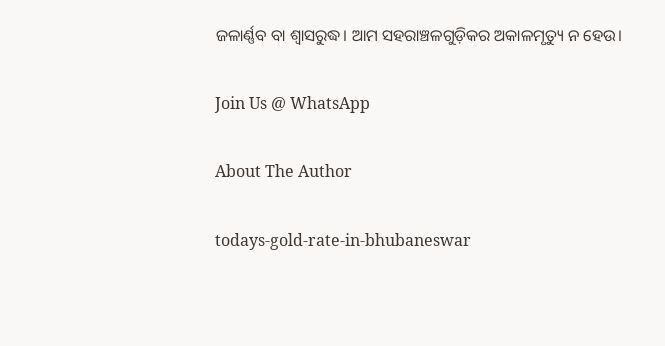ଜଳାର୍ଣ୍ଣବ ବା ଶ୍ୱାସରୁଦ୍ଧ। ଆମ ସହରାଞ୍ଚଳଗୁଡ଼ିକର ଅକାଳମୃତ୍ୟୁ ନ ହେଉ।

Join Us @ WhatsApp

About The Author

todays-gold-rate-in-bhubaneswar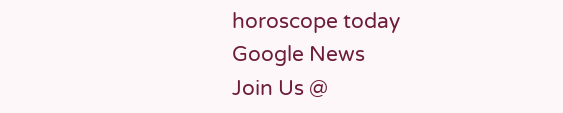horoscope today
Google News
Join Us @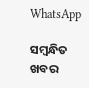WhatsApp

ସମ୍ବନ୍ଧିତ ଖବର